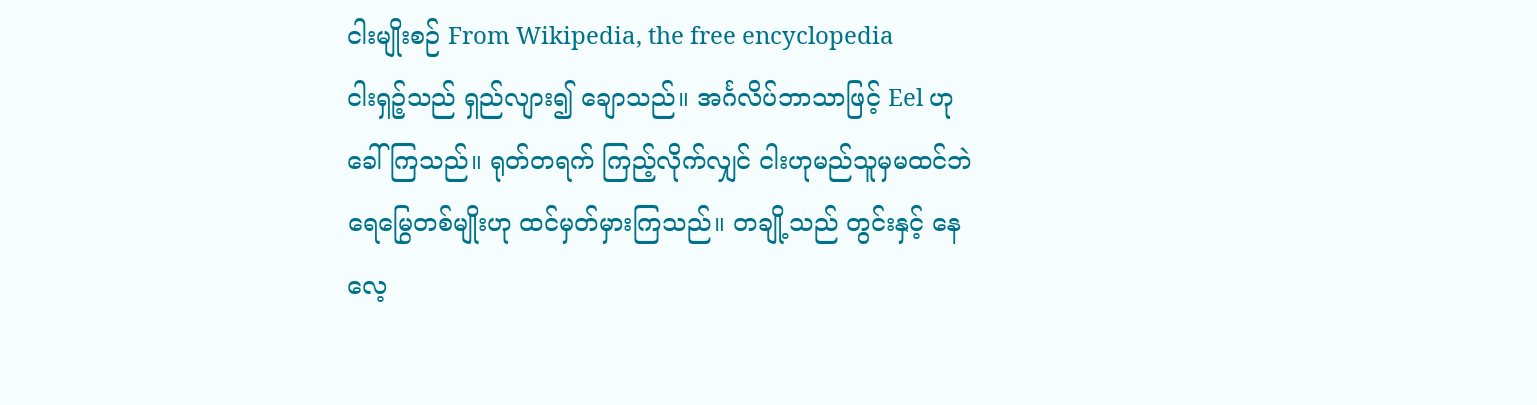ငါးမျိုးစဉ် From Wikipedia, the free encyclopedia
ငါးရှဉ့်သည် ရှည်လျား၍ ချောသည်။ အင်္ဂလိပ်ဘာသာဖြင့် Eel ဟုခေါ်ကြသည်။ ရုတ်တရက် ကြည့်လိုက်လျှင် ငါးဟုမည်သူမှမထင်ဘဲ ရေမြွေတစ်မျိုးဟု ထင်မှတ်မှားကြသည်။ တချို့သည် တွင်းနှင့် နေလေ့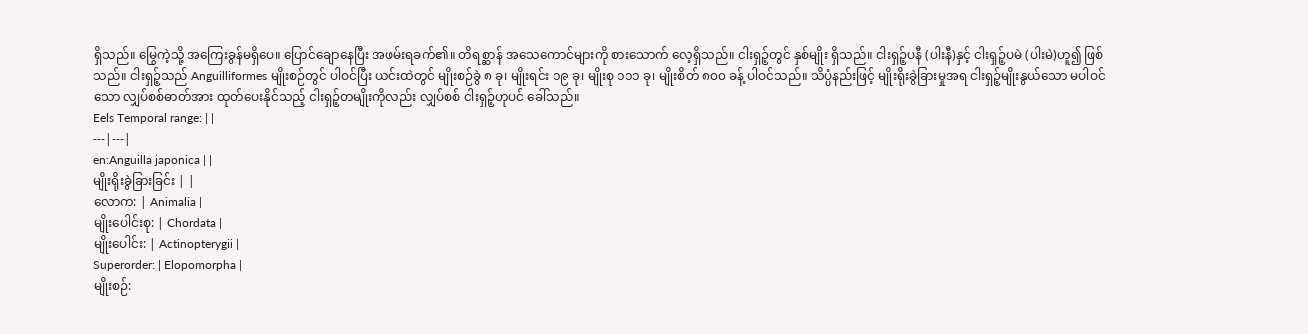ရှိသည်။ မြွေကဲ့သို့ အကြေးခွန်မရှိပေ။ ပြောင်ချောနေပြီး အဖမ်းရခက်၏။ တိရစ္ဆာန် အသေကောင်များကို စားသောက် လေ့ရှိသည်။ ငါးရှဉ့်တွင် နှစ်မျိုး ရှိသည်။ ငါးရှဉ့်ပနီ (ပါးနီ)နှင့် ငါးရှဉ့်ပမဲ (ပါးမဲ)ဟူ၍ ဖြစ်သည်။ ငါးရှဉ့်သည် Anguilliformes မျိုးစဉ်တွင် ပါဝင်ပြီး ယင်းထဲတွင် မျိုးစဉ်ခွဲ ၈ ခု၊ မျိုးရင်း ၁၉ ခု၊ မျိုးစု ၁၁၁ ခု၊ မျိုးစိတ် ၈၀၀ ခန့် ပါဝင်သည်။ သိပ္ပံနည်းဖြင့် မျိုးရိုးခွဲခြားမှုအရ ငါးရှဉ့်မျိုးနွယ်သော မပါဝင်သော လျှပ်စစ်ဓာတ်အား ထုတ်ပေးနိုင်သည့် ငါးရှဉ့်တမျိုးကိုလည်း လျှပ်စစ် ငါးရှဉ့်ဟုပင် ခေါ်သည်။
Eels Temporal range: | |
---|---|
en:Anguilla japonica | |
မျိုးရိုးခွဲခြားခြင်း | |
လောက: | Animalia |
မျိုးပေါင်းစု: | Chordata |
မျိုးပေါင်း: | Actinopterygii |
Superorder: | Elopomorpha |
မျိုးစဉ်: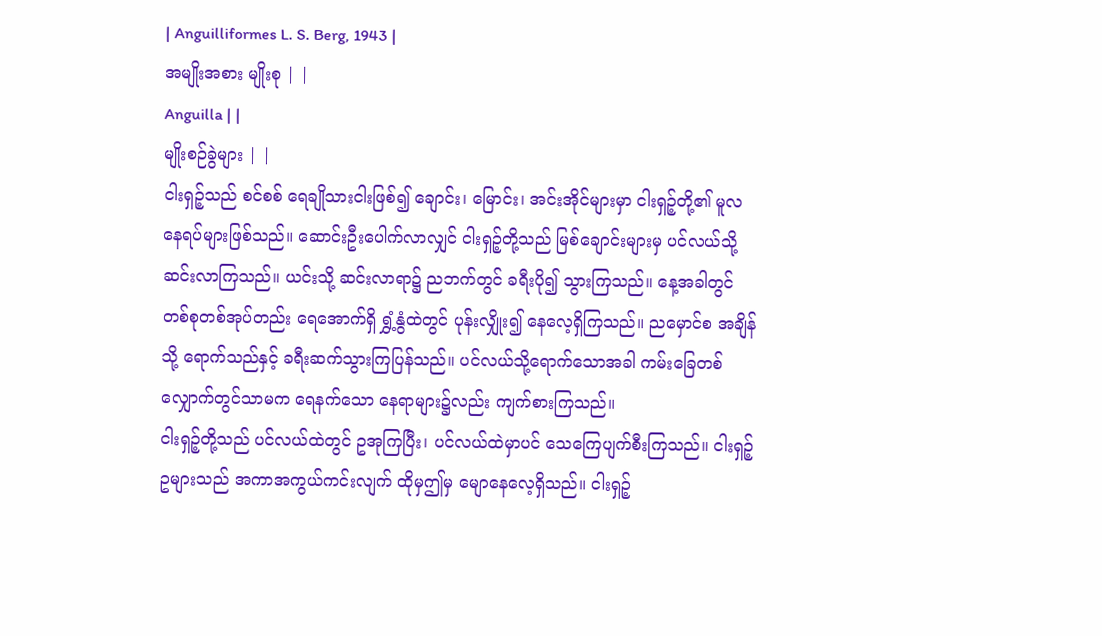| Anguilliformes L. S. Berg, 1943 |
အမျိုးအစား မျိုးစု | |
Anguilla | |
မျိုးစဉ်ခွဲများ | |
ငါးရှဉ့်သည် စင်စစ် ရေချိုသားငါးဖြစ်၍ ချောင်း၊ မြောင်း၊ အင်းအိုင်များမှာ ငါးရှဉ့်တို့၏ မူလနေရပ်များဖြစ်သည်။ ဆောင်းဦးပေါက်လာလျှင် ငါးရှဉ့်တို့သည် မြစ်ချောင်းများမှ ပင်လယ်သို့ ဆင်းလာကြသည်။ ယင်းသို့ ဆင်းလာရာ၌ ညဘက်တွင် ခရီးပို၍ သွားကြသည်။ နေ့အခါတွင် တစ်စုတစ်အုပ်တည်း ရေအောက်ရှိ ရွှံ့နွံထဲတွင် ပုန်းလျှိုး၍ နေလေ့ရှိကြသည်။ ညမှောင်စ အချိန်သို့ ရောက်သည်နှင့် ခရီးဆက်သွားကြပြန်သည်။ ပင်လယ်သို့ရောက်သောအခါ ကမ်းခြေတစ်လျှောက်တွင်သာမက ရေနက်သော နေရာများ၌လည်း ကျက်စားကြသည်။
ငါးရှဉ့်တို့သည် ပင်လယ်ထဲတွင် ဥအုကြပြီး၊ ပင်လယ်ထဲမှာပင် သေကြေပျက်စီးကြသည်။ ငါးရှဉ့်ဥများသည် အကာအကွယ်ကင်းလျက် ထိုမှဤမှ မျောနေလေ့ရှိသည်။ ငါးရှဉ့်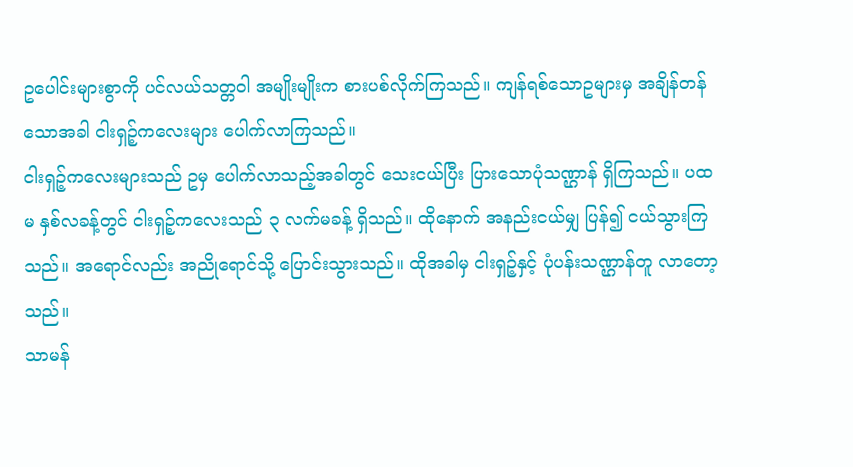ဥပေါင်းများစွာကို ပင်လယ်သတ္တဝါ အမျိုးမျိုးက စားပစ်လိုက်ကြသည်။ ကျန်ရစ်သောဥများမှ အချိန်တန်သောအခါ ငါးရှဉ့်ကလေးများ ပေါက်လာကြသည်။
ငါးရှဉ့်ကလေးများသည် ဥမှ ပေါက်လာသည့်အခါတွင် သေးငယ်ပြီး ပြားသောပုံသဏ္ဌာန် ရှိကြသည်။ ပထမ နှစ်လခန့်တွင် ငါးရှဉ့်ကလေးသည် ၃ လက်မခန့် ရှိသည်။ ထိုနောက် အနည်းငယ်မျှ ပြန်၍ ငယ်သွားကြသည်။ အရောင်လည်း အညိုရောင်သို့ ပြောင်းသွားသည်။ ထိုအခါမှ ငါးရှဉ့်နှင့် ပုံပန်းသဏ္ဌာန်တူ လာတော့သည်။
သာမန်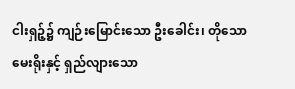ငါးရှဉ့်၌ ကျဉ်းမြောင်းသော ဦးခေါင်း၊ တိုသောမေးရိုးနှင့် ရှည်လျားသော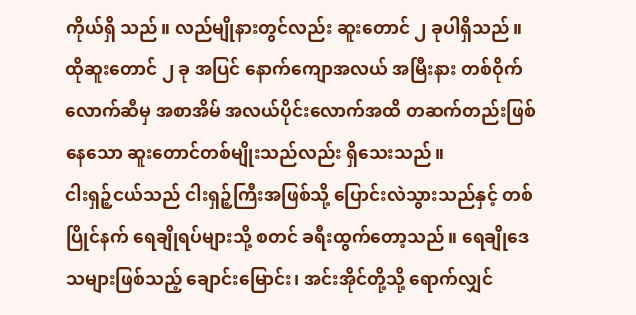ကိုယ်ရှိ သည်။ လည်မျိုနားတွင်လည်း ဆူးတောင် ၂ ခုပါရှိသည်။ ထိုဆူးတောင် ၂ ခု အပြင် နောက်ကျောအလယ် အမြီးနား တစ်ဝိုက်လောက်ဆီမှ အစာအိမ် အလယ်ပိုင်းလောက်အထိ တဆက်တည်းဖြစ်နေသော ဆူးတောင်တစ်မျိုးသည်လည်း ရှိသေးသည်။
ငါးရှဉ့်ငယ်သည် ငါးရှဉ့်ကြီးအဖြစ်သို့ ပြောင်းလဲသွားသည်နှင့် တစ်ပြိုင်နက် ရေချိုရပ်များသို့ စတင် ခရီးထွက်တော့သည်။ ရေချိုဒေသများဖြစ်သည့် ချောင်းမြောင်း၊ အင်းအိုင်တို့သို့ ရောက်လျှင်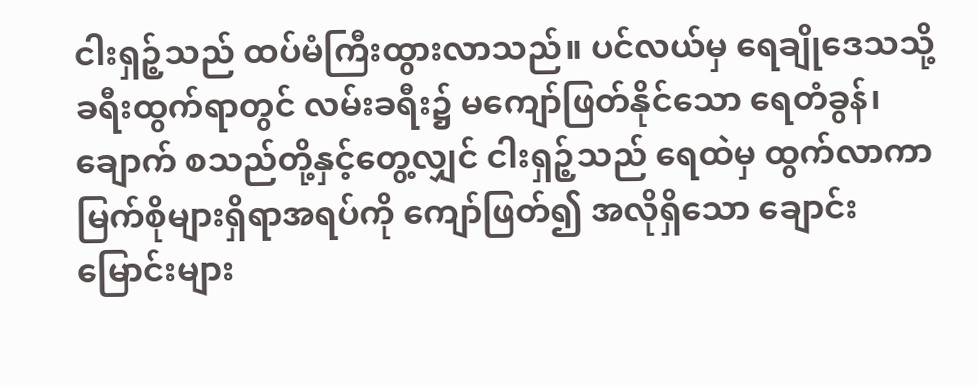ငါးရှဉ့်သည် ထပ်မံကြီးထွားလာသည်။ ပင်လယ်မှ ရေချိုဒေသသို့ ခရီးထွက်ရာတွင် လမ်းခရီး၌ မကျော်ဖြတ်နိုင်သော ရေတံခွန်၊ ချောက် စသည်တို့နှင့်တွေ့လျှင် ငါးရှဉ့်သည် ရေထဲမှ ထွက်လာကာ မြက်စိုများရှိရာအရပ်ကို ကျော်ဖြတ်၍ အလိုရှိသော ချောင်းမြောင်းများ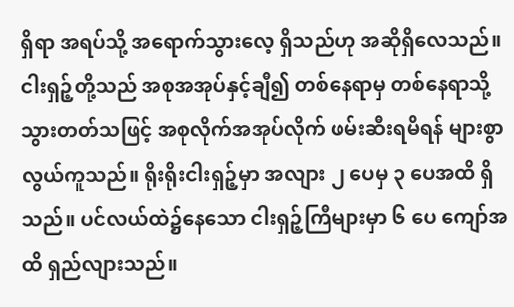ရှိရာ အရပ်သို့ အရောက်သွားလေ့ ရှိသည်ဟု အဆိုရှိလေသည်။
ငါးရှဉ့်တို့သည် အစုအအုပ်နှင့်ချီ၍ တစ်နေရာမှ တစ်နေရာသို့ သွားတတ်သဖြင့် အစုလိုက်အအုပ်လိုက် ဖမ်းဆီးရမိရန် များစွာ လွယ်ကူသည်။ ရိုးရိုးငါးရှဉ့်မှာ အလျား ၂ ပေမှ ၃ ပေအထိ ရှိသည်။ ပင်လယ်ထဲ၌နေသော ငါးရှဉ့်ကြီများမှာ ၆ ပေ ကျော်အထိ ရှည်လျားသည်။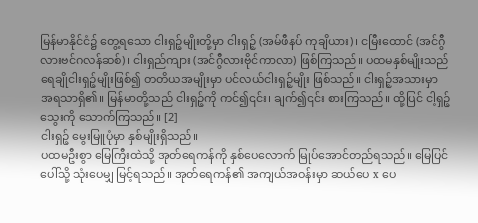မြန်မာနိုင်ငံ၌ တွေ့ရသော ငါးရှဉ့်မျိုးတို့မှာ ငါးရှဉ့် (အမ်ဖီနပ် ကုချိယား)၊ ငမြီးထောင် (အင်ဂွီလားဗင်ဂလန်ဆစ်)၊ ငါးရှည်ကျား (အင်ဂွီလားဗိုင်ကာလာ) ဖြစ်ကြသည်။ ပထမနှစ်မျိုးသည် ရေချိုငါးရှဉ့်မျိုးဖြစ်၍ တတိယအမျိုးမှာ ပင်လယ်ငါးရှဉ့်မျိုး ဖြစ်သည်။ ငါးရှဉ့်အသားမှာ အရသာရှိ၏။ မြန်မာတို့သည် ငါးရှဉ့်ကို ကင်၍၎င်း၊ ချက်၍၎င်း စားကြသည်။ ထို့ပြင် ငါ့ရှဉ့်သွေးကို သောက်ကြသည်။ [2]
ငါးရှဉ့် မွေးမြူပုံမှာ နှစ်မျိုးရှိသည်။
ပထမဦးစွာ မြေကြီးထဲသို့ အုတ်ရေကန်ကို နှစ်ပေလောက် မြုပ်အောင်တည်ရသည်။ မြေပြင်ပေါ်သို့ သုံးပေမျှ မြင့်ရသည်။ အုတ်ရေကန်၏ အကျယ်အဝန်းမှာ ဆယ်ပေ x ပေ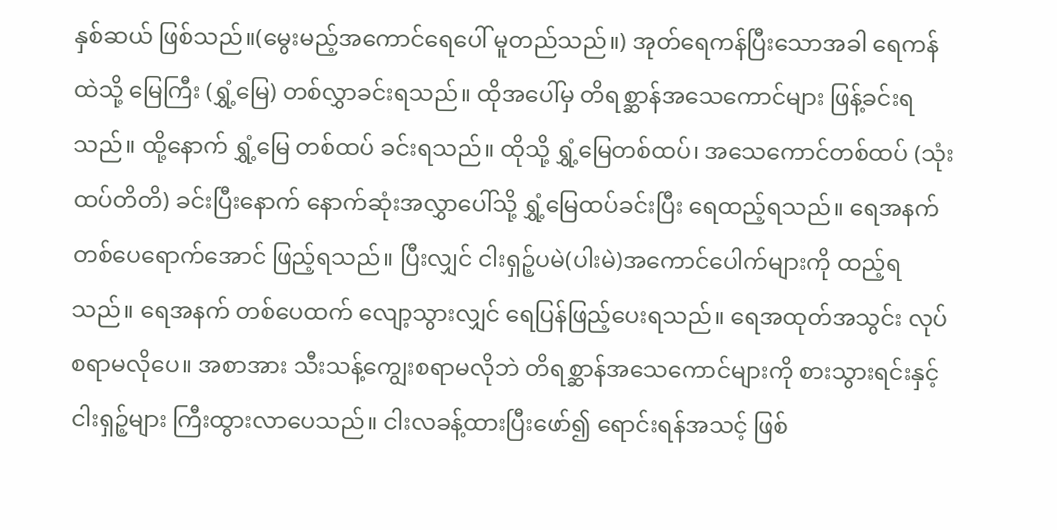နှစ်ဆယ် ဖြစ်သည်။(မွေးမည့်အကောင်ရေပေါ် မူတည်သည်။) အုတ်ရေကန်ပြီးသောအခါ ရေကန်ထဲသို့ မြေကြီး (ရွှံ့မြေ) တစ်လွှာခင်းရသည်။ ထိုအပေါ်မှ တိရစ္ဆာန်အသေကောင်များ ဖြန့်ခင်းရသည်။ ထို့နောက် ရွှံ့မြေ တစ်ထပ် ခင်းရသည်။ ထိုသို့ ရွှံ့မြေတစ်ထပ်၊ အသေကောင်တစ်ထပ် (သုံးထပ်တိတိ) ခင်းပြီးနောက် နောက်ဆုံးအလွှာပေါ်သို့ ရွှံ့မြေထပ်ခင်းပြီး ရေထည့်ရသည်။ ရေအနက် တစ်ပေရောက်အောင် ဖြည့်ရသည်။ ပြီးလျှင် ငါးရှဉ့်ပမဲ(ပါးမဲ)အကောင်ပေါက်များကို ထည့်ရသည်။ ရေအနက် တစ်ပေထက် လျော့သွားလျှင် ရေပြန်ဖြည့်ပေးရသည်။ ရေအထုတ်အသွင်း လုပ်စရာမလိုပေ။ အစာအား သီးသန့်ကျွေးစရာမလိုဘဲ တိရစ္ဆာန်အသေကောင်များကို စားသွားရင်းနှင့် ငါးရှဉ့်များ ကြီးထွားလာပေသည်။ ငါးလခန့်ထားပြီးဖော်၍ ရောင်းရန်အသင့် ဖြစ်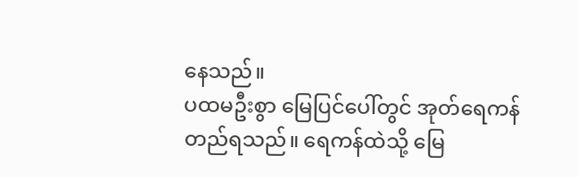နေသည်။
ပထမဦးစွာ မြေပြင်ပေါ်တွင် အုတ်ရေကန် တည်ရသည်။ ရေကန်ထဲသို့ မြေ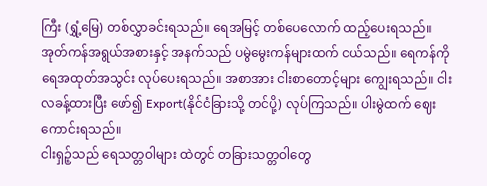ကြီး (ရွှံ့မြေ) တစ်လွှာခင်းရသည်။ ရေအမြင့် တစ်ပေလောက် ထည့်ပေးရသည်။ အုတ်ကန်အရွယ်အစားနှင့် အနက်သည် ပမွဲမွေးကန်များထက် ငယ်သည်။ ရေကန်ကို ရေအထုတ်အသွင်း လုပ်ပေးရသည်။ အစာအား ငါးစာတောင့်များ ကျွေးရသည်။ ငါးလခန့်ထားပြီး ဖော်၍ Export(နိုင်ငံခြားသို့ တင်ပို့) လုပ်ကြသည်။ ပါးမွဲထက် ဈေးကောင်းရသည်။
ငါးရှဉ့်သည် ရေသတ္တဝါများ ထဲတွင် တခြားသတ္တဝါတွေ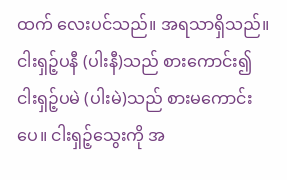ထက် လေးပင်သည်။ အရသာရှိသည်။ ငါးရှဉ့်ပနီ (ပါးနီ)သည် စားကောင်း၍ ငါးရှဉ့်ပမဲ (ပါးမဲ)သည် စားမကောင်းပေ။ ငါးရှဉ့်သွေးကို အ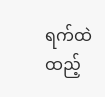ရက်ထဲ ထည့်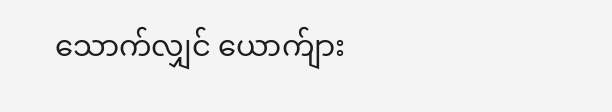သောက်လျှင် ယောက်ျား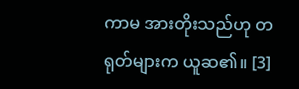ကာမ အားတိုးသည်ဟု တရုတ်များက ယူဆ၏။ [3]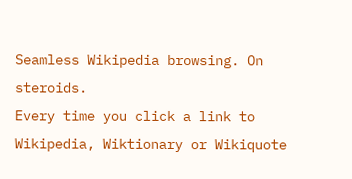Seamless Wikipedia browsing. On steroids.
Every time you click a link to Wikipedia, Wiktionary or Wikiquote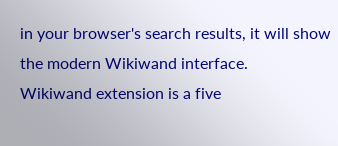in your browser's search results, it will show the modern Wikiwand interface.
Wikiwand extension is a five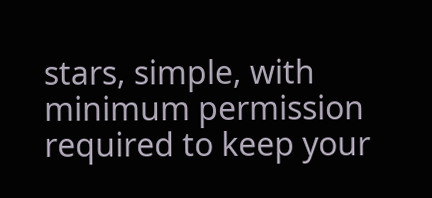stars, simple, with minimum permission required to keep your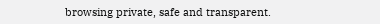browsing private, safe and transparent.